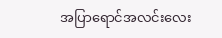အပြာရောင်အလင်းလေး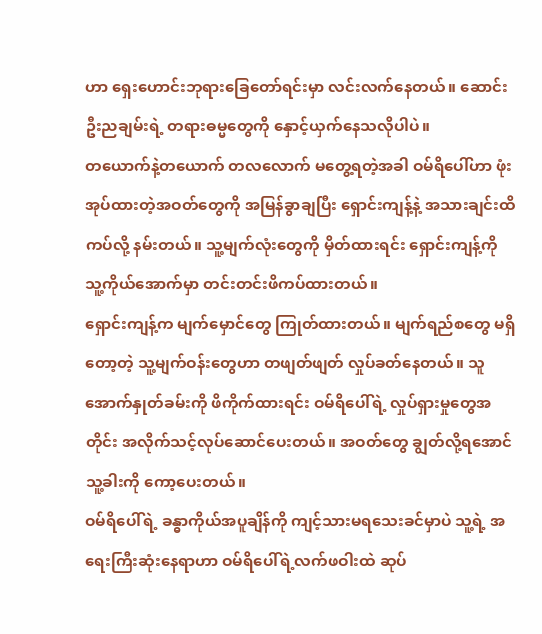ဟာ ရှေးဟောင်းဘုရားခြေတော်ရင်းမှာ လင်းလက်နေတယ်။ ဆောင်းဦးညချမ်းရဲ့ တရားဓမ္မတွေကို နှောင့်ယှက်နေသလိုပါပဲ။
တယောက်နဲ့တယောက် တလလောက် မတွေ့ရတဲ့အခါ ဝမ်ရိပေါ်ဟာ ဖုံးအုပ်ထားတဲ့အဝတ်တွေကို အမြန်ခွာချပြီး ရှောင်းကျန့်နဲ့ အသားချင်းထိကပ်လို့ နမ်းတယ်။ သူ့မျက်လုံးတွေကို မှိတ်ထားရင်း ရှောင်းကျန့်ကို သူ့ကိုယ်အောက်မှာ တင်းတင်းဖိကပ်ထားတယ်။
ရှောင်းကျန့်က မျက်မှောင်တွေ ကြုတ်ထားတယ်။ မျက်ရည်စတွေ မရှိတော့တဲ့ သူ့မျက်ဝန်းတွေဟာ တဖျတ်ဖျတ် လှုပ်ခတ်နေတယ်။ သူ အောက်နှုတ်ခမ်းကို ဖိကိုက်ထားရင်း ဝမ်ရိပေါ်ရဲ့ လှုပ်ရှားမှုတွေအတိုင်း အလိုက်သင့်လုပ်ဆောင်ပေးတယ်။ အဝတ်တွေ ချွတ်လို့ရအောင် သူ့ခါးကို ကော့ပေးတယ်။
ဝမ်ရိပေါ်ရဲ့ ခန္ဓာကိုယ်အပူချိန်ကို ကျင့်သားမရသေးခင်မှာပဲ သူ့ရဲ့ အရေးကြီးဆုံးနေရာဟာ ဝမ်ရိပေါ်ရဲ့လက်ဖဝါးထဲ ဆုပ်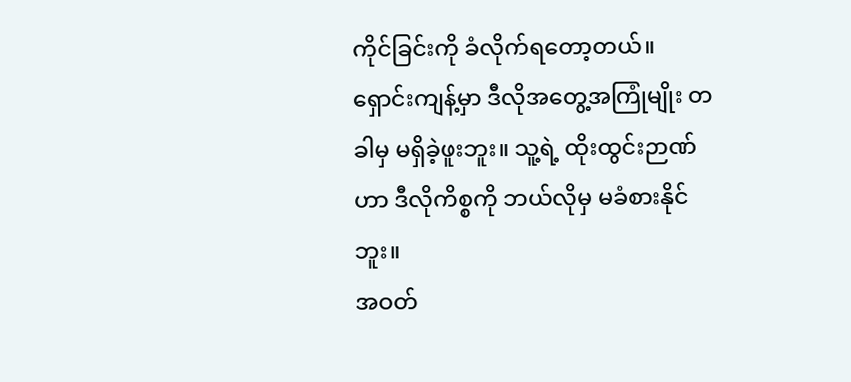ကိုင်ခြင်းကို ခံလိုက်ရတော့တယ်။ ရှောင်းကျန့်မှာ ဒီလိုအတွေ့အကြုံမျိုး တခါမှ မရှိခဲ့ဖူးဘူး။ သူ့ရဲ့ ထိုးထွင်းဉာဏ်ဟာ ဒီလိုကိစ္စကို ဘယ်လိုမှ မခံစားနိုင်ဘူး။
အဝတ်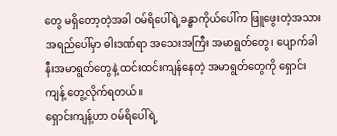တွေ မရှိတော့တဲ့အခါ ဝမ်ရိပေါ်ရဲ့ခန္ဓာကိုယ်ပေါ်က ဖြူဖွေးတဲ့အသားအရည်ပေါ်မှာ ဓါးဒဏ်ရာ အသေးအကြီး အမာရွတ်တွေ၊ ပျောက်ခါနီးအမာရွတ်တွေနဲ့ ထင်းထင်းကျန်နေတဲ့ အမာရွတ်တွေကို ရှောင်းကျန့် တွေ့လိုက်ရတယ်။
ရှောင်းကျန့်ဟာ ဝမ်ရိပေါ်ရဲ့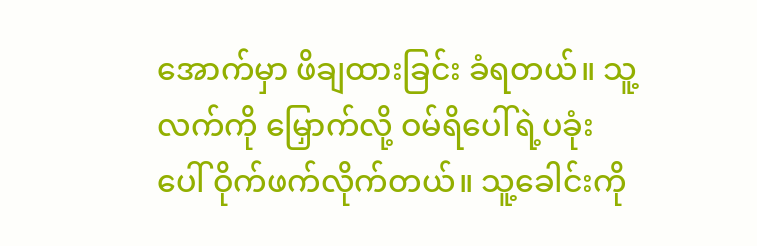အောက်မှာ ဖိချထားခြင်း ခံရတယ်။ သူ့လက်ကို မြှောက်လို့ ဝမ်ရိပေါ်ရဲ့ပခုံးပေါ် ဝိုက်ဖက်လိုက်တယ်။ သူ့ခေါင်းကို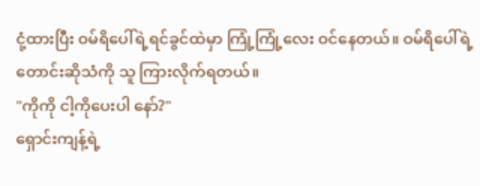ငုံ့ထားပြီး ဝမ်ရိပေါ်ရဲ့ရင်ခွင်ထဲမှာ ကြုံ့ကြုံ့လေး ဝင်နေတယ်။ ဝမ်ရိပေါ်ရဲ့ တောင်းဆိုသံကို သူ ကြားလိုက်ရတယ်။
"ကိုကို ငါ့ကိုပေးပါ နော်?"
ရှောင်းကျန့်ရဲ့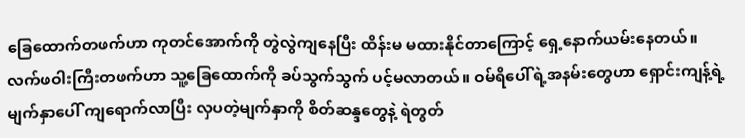ခြေထောက်တဖက်ဟာ ကုတင်အောက်ကို တွဲလွဲကျနေပြီး ထိန်းမ မထားနိုင်တာကြောင့် ရှေ့နောက်ယမ်းနေတယ်။ လက်ဖဝါးကြီးတဖက်ဟာ သူ့ခြေထောက်ကို ခပ်သွက်သွက် ပင့်မလာတယ်။ ဝမ်ရိပေါ်ရဲ့အနမ်းတွေဟာ ရှောင်းကျန့်ရဲ့မျက်နှာပေါ် ကျရောက်လာပြီး လှပတဲ့မျက်နှာကို စိတ်ဆန္ဒတွေနဲ့ ရဲတွတ်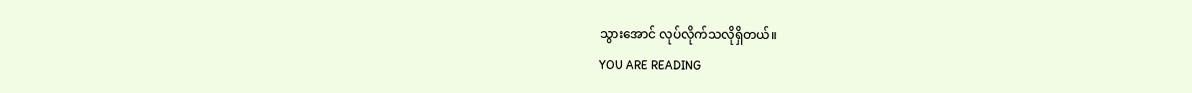သွားအောင် လုပ်လိုက်သလိုရှိတယ်။
YOU ARE READING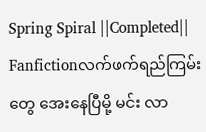Spring Spiral ||Completed||
Fanfictionလက်ဖက်ရည်ကြမ်းတွေ အေးနေပြီမို့ မင်း လာ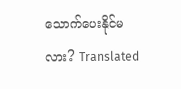သောက်ပေးနိုင်မလား? Translated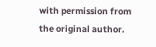with permission from the original author.